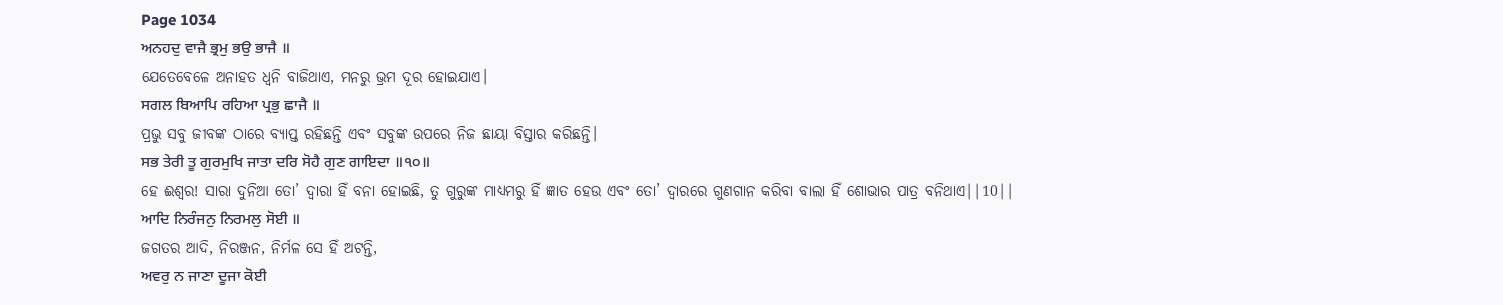Page 1034
ਅਨਹਦੁ ਵਾਜੈ ਭ੍ਰਮੁ ਭਉ ਭਾਜੈ ॥
ଯେତେବେଳେ ଅନାହତ ଧ୍ୱନି ବାଜିଥାଏ, ମନରୁ ଭ୍ରମ ଦୂର ହୋଇଯାଏ।
ਸਗਲ ਬਿਆਪਿ ਰਹਿਆ ਪ੍ਰਭੁ ਛਾਜੈ ॥
ପ୍ରଭୁ ସବୁ ଜୀବଙ୍କ ଠାରେ ବ୍ୟାପ୍ତ ରହିଛନ୍ତି ଏବଂ ସବୁଙ୍କ ଉପରେ ନିଜ ଛାୟା ବିସ୍ତାର କରିଛନ୍ତି।
ਸਭ ਤੇਰੀ ਤੂ ਗੁਰਮੁਖਿ ਜਾਤਾ ਦਰਿ ਸੋਹੈ ਗੁਣ ਗਾਇਦਾ ॥੧੦॥
ହେ ଈଶ୍ଵର! ସାରା ଦୁନିଆ ତୋ’ ଦ୍ଵାରା ହିଁ ବନା ହୋଇଛି, ତୁ ଗୁରୁଙ୍କ ମାଧ୍ୟମରୁ ହିଁ ଜ୍ଞାତ ହେଉ ଏବଂ ତୋ’ ଦ୍ଵାରରେ ଗୁଣଗାନ କରିବା ବାଲା ହିଁ ଶୋଭାର ପାତ୍ର ବନିଥାଏ||10||
ਆਦਿ ਨਿਰੰਜਨੁ ਨਿਰਮਲੁ ਸੋਈ ॥
ଜଗତର ଆଦି, ନିରଞ୍ଜନ, ନିର୍ମଳ ସେ ହିଁ ଅଟନ୍ତି,
ਅਵਰੁ ਨ ਜਾਣਾ ਦੂਜਾ ਕੋਈ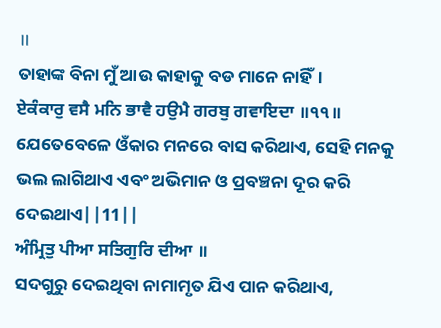॥
ତାହାଙ୍କ ବିନା ମୁଁ ଆଉ କାହାକୁ ବଡ ମାନେ ନାହିଁ।
ਏਕੰਕਾਰੁ ਵਸੈ ਮਨਿ ਭਾਵੈ ਹਉਮੈ ਗਰਬੁ ਗਵਾਇਦਾ ॥੧੧॥
ଯେତେବେଳେ ଓଁକାର ମନରେ ବାସ କରିଥାଏ, ସେହି ମନକୁ ଭଲ ଲାଗିଥାଏ ଏବଂ ଅଭିମାନ ଓ ପ୍ରବଞ୍ଚନା ଦୂର କରି ଦେଇଥାଏ||11||
ਅੰਮ੍ਰਿਤੁ ਪੀਆ ਸਤਿਗੁਰਿ ਦੀਆ ॥
ସଦଗୁରୁ ଦେଇଥିବା ନାମାମୃତ ଯିଏ ପାନ କରିଥାଏ,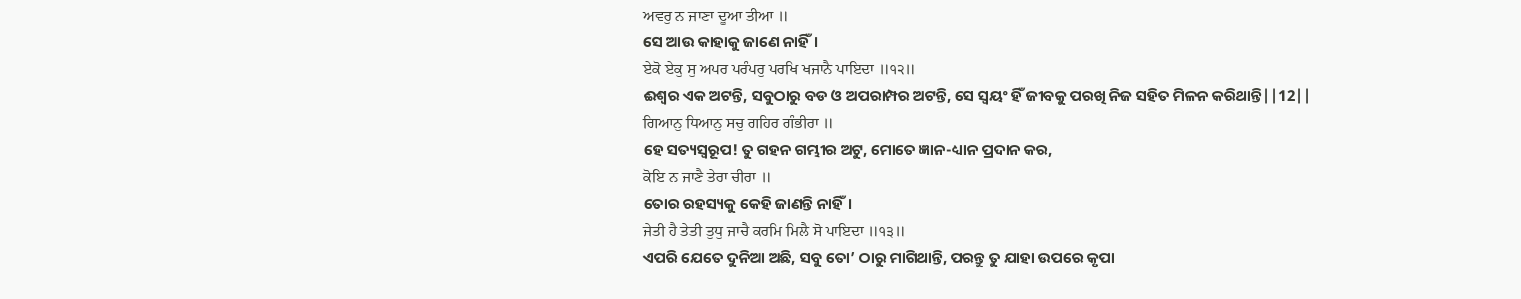ਅਵਰੁ ਨ ਜਾਣਾ ਦੂਆ ਤੀਆ ॥
ସେ ଆଉ କାହାକୁ ଜାଣେ ନାହିଁ।
ਏਕੋ ਏਕੁ ਸੁ ਅਪਰ ਪਰੰਪਰੁ ਪਰਖਿ ਖਜਾਨੈ ਪਾਇਦਾ ॥੧੨॥
ଈଶ୍ଵର ଏକ ଅଟନ୍ତି, ସବୁଠାରୁ ବଡ ଓ ଅପରାମ୍ପର ଅଟନ୍ତି, ସେ ସ୍ଵୟଂ ହିଁ ଜୀବକୁ ପରଖି ନିଜ ସହିତ ମିଳନ କରିଥାନ୍ତି||12||
ਗਿਆਨੁ ਧਿਆਨੁ ਸਚੁ ਗਹਿਰ ਗੰਭੀਰਾ ॥
ହେ ସତ୍ୟସ୍ଵରୂପ! ତୁ ଗହନ ଗମ୍ଭୀର ଅଟୁ, ମୋତେ ଜ୍ଞାନ-ଧ୍ୟାନ ପ୍ରଦାନ କର,
ਕੋਇ ਨ ਜਾਣੈ ਤੇਰਾ ਚੀਰਾ ॥
ତୋର ରହସ୍ୟକୁ କେହି ଜାଣନ୍ତି ନାହିଁ।
ਜੇਤੀ ਹੈ ਤੇਤੀ ਤੁਧੁ ਜਾਚੈ ਕਰਮਿ ਮਿਲੈ ਸੋ ਪਾਇਦਾ ॥੧੩॥
ଏପରି ଯେତେ ଦୁନିଆ ଅଛି, ସବୁ ତୋ’ ଠାରୁ ମାଗିଥାନ୍ତି, ପରନ୍ତୁ ତୁ ଯାହା ଉପରେ କୃପା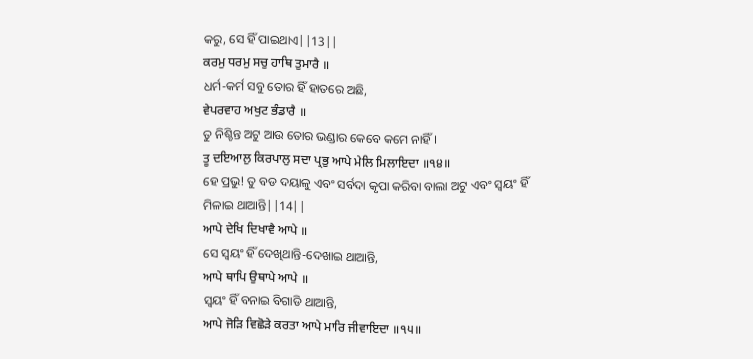କରୁ, ସେ ହିଁ ପାଇଥାଏ||13||
ਕਰਮੁ ਧਰਮੁ ਸਚੁ ਹਾਥਿ ਤੁਮਾਰੈ ॥
ଧର୍ମ-କର୍ମ ସବୁ ତୋର ହିଁ ହାତରେ ଅଛି,
ਵੇਪਰਵਾਹ ਅਖੁਟ ਭੰਡਾਰੈ ॥
ତୁ ନିଶ୍ଚିନ୍ତ ଅଟୁ ଆଉ ତୋର ଭଣ୍ଡାର କେବେ କମେ ନାହିଁ।
ਤੂ ਦਇਆਲੁ ਕਿਰਪਾਲੁ ਸਦਾ ਪ੍ਰਭੁ ਆਪੇ ਮੇਲਿ ਮਿਲਾਇਦਾ ॥੧੪॥
ହେ ପ୍ରଭୁ! ତୁ ବଡ ଦୟାଳୁ ଏବଂ ସର୍ବଦା କୃପା କରିବା ବାଲା ଅଟୁ ଏବଂ ସ୍ଵୟଂ ହିଁ ମିଳାଇ ଥାଆନ୍ତି||14||
ਆਪੇ ਦੇਖਿ ਦਿਖਾਵੈ ਆਪੇ ॥
ସେ ସ୍ଵୟଂ ହିଁ ଦେଖିଥାନ୍ତି-ଦେଖାଇ ଥାଆନ୍ତି,
ਆਪੇ ਥਾਪਿ ਉਥਾਪੇ ਆਪੇ ॥
ସ୍ଵୟଂ ହିଁ ବନାଇ ବିଗାଡି ଥାଆନ୍ତି,
ਆਪੇ ਜੋੜਿ ਵਿਛੋੜੇ ਕਰਤਾ ਆਪੇ ਮਾਰਿ ਜੀਵਾਇਦਾ ॥੧੫॥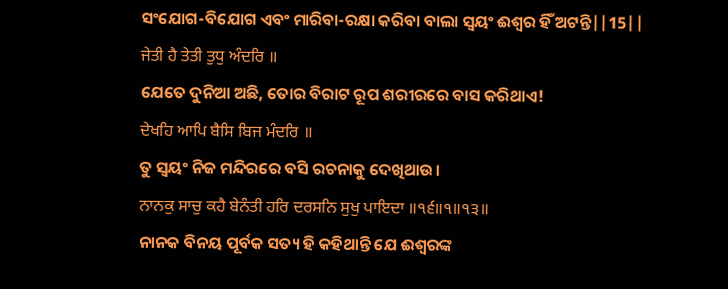ସଂଯୋଗ-ବିଯୋଗ ଏବଂ ମାରିବା-ରକ୍ଷା କରିବା ବାଲା ସ୍ଵୟଂ ଈଶ୍ଵର ହିଁ ଅଟନ୍ତି||15||
ਜੇਤੀ ਹੈ ਤੇਤੀ ਤੁਧੁ ਅੰਦਰਿ ॥
ଯେତେ ଦୁନିଆ ଅଛି, ତୋର ବିରାଟ ରୂପ ଶରୀରରେ ବାସ କରିଥାଏ!
ਦੇਖਹਿ ਆਪਿ ਬੈਸਿ ਬਿਜ ਮੰਦਰਿ ॥
ତୁ ସ୍ଵୟଂ ନିଜ ମନ୍ଦିରରେ ବସି ରଚନାକୁ ଦେଖିଥାଉ।
ਨਾਨਕੁ ਸਾਚੁ ਕਹੈ ਬੇਨੰਤੀ ਹਰਿ ਦਰਸਨਿ ਸੁਖੁ ਪਾਇਦਾ ॥੧੬॥੧॥੧੩॥
ନାନକ ବିନୟ ପୂର୍ବକ ସତ୍ୟ ହି କହିଥାନ୍ତି ଯେ ଈଶ୍ଵରଙ୍କ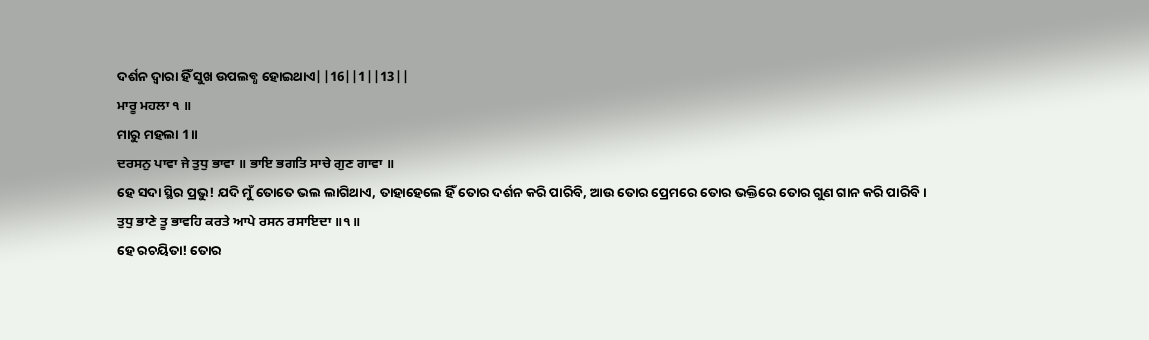ଦର୍ଶନ ଦ୍ଵାରା ହିଁ ସୁଖ ଉପଲବ୍ଧ ହୋଇଥାଏ||16||1||13||
ਮਾਰੂ ਮਹਲਾ ੧ ॥
ମାରୁ ମହଲା 1॥
ਦਰਸਨੁ ਪਾਵਾ ਜੇ ਤੁਧੁ ਭਾਵਾ ॥ ਭਾਇ ਭਗਤਿ ਸਾਚੇ ਗੁਣ ਗਾਵਾ ॥
ହେ ସଦା ସ୍ଥିର ପ୍ରଭୁ! ଯଦି ମୁଁ ତୋତେ ଭଲ ଲାଗିଥାଏ, ତାହାହେଲେ ହିଁ ତୋର ଦର୍ଶନ କରି ପାରିବି, ଆଉ ତୋର ପ୍ରେମରେ ତୋର ଭକ୍ତିରେ ତୋର ଗୁଣ ଗାନ କରି ପାରିବି।
ਤੁਧੁ ਭਾਣੇ ਤੂ ਭਾਵਹਿ ਕਰਤੇ ਆਪੇ ਰਸਨ ਰਸਾਇਦਾ ॥੧॥
ହେ ରଚୟିତା! ତୋର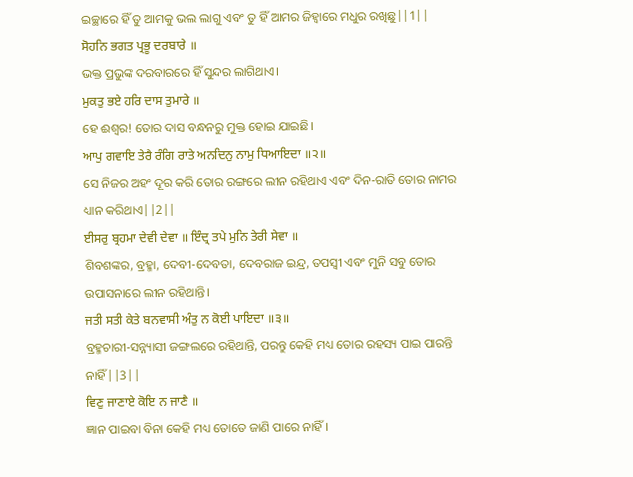ଇଚ୍ଛାରେ ହିଁ ତୁ ଆମକୁ ଭଲ ଲାଗୁ ଏବଂ ତୁ ହିଁ ଆମର ଜିହ୍ଵାରେ ମଧୁର ରଖିଛୁ||1||
ਸੋਹਨਿ ਭਗਤ ਪ੍ਰਭੂ ਦਰਬਾਰੇ ॥
ଭକ୍ତ ପ୍ରଭୁଙ୍କ ଦରବାରରେ ହିଁ ସୁନ୍ଦର ଲାଗିଥାଏ।
ਮੁਕਤੁ ਭਏ ਹਰਿ ਦਾਸ ਤੁਮਾਰੇ ॥
ହେ ଈଶ୍ଵର! ତୋର ଦାସ ବନ୍ଧନରୁ ମୁକ୍ତ ହୋଇ ଯାଇଛି।
ਆਪੁ ਗਵਾਇ ਤੇਰੈ ਰੰਗਿ ਰਾਤੇ ਅਨਦਿਨੁ ਨਾਮੁ ਧਿਆਇਦਾ ॥੨॥
ସେ ନିଜର ଅହଂ ଦୂର କରି ତୋର ରଙ୍ଗରେ ଲୀନ ରହିଥାଏ ଏବଂ ଦିନ-ରାତି ତୋର ନାମର ଧ୍ୟାନ କରିଥାଏ||2||
ਈਸਰੁ ਬ੍ਰਹਮਾ ਦੇਵੀ ਦੇਵਾ ॥ ਇੰਦ੍ਰ ਤਪੇ ਮੁਨਿ ਤੇਰੀ ਸੇਵਾ ॥
ଶିବଶଙ୍କର, ବ୍ରହ୍ମା, ଦେବୀ-ଦେବତା, ଦେବରାଜ ଇନ୍ଦ୍ର, ତପସ୍ଵୀ ଏବଂ ମୁନି ସବୁ ତୋର ଉପାସନାରେ ଲୀନ ରହିଥାନ୍ତି।
ਜਤੀ ਸਤੀ ਕੇਤੇ ਬਨਵਾਸੀ ਅੰਤੁ ਨ ਕੋਈ ਪਾਇਦਾ ॥੩॥
ବ୍ରହ୍ମଚାରୀ-ସନ୍ନ୍ୟାସୀ ଜଙ୍ଗଲରେ ରହିଥାନ୍ତି, ପରନ୍ତୁ କେହି ମଧ୍ୟ ତୋର ରହସ୍ୟ ପାଇ ପାରନ୍ତି ନାହିଁ||3||
ਵਿਣੁ ਜਾਣਾਏ ਕੋਇ ਨ ਜਾਣੈ ॥
ଜ୍ଞାନ ପାଇବା ବିନା କେହି ମଧ୍ୟ ତୋତେ ଜାଣି ପାରେ ନାହିଁ।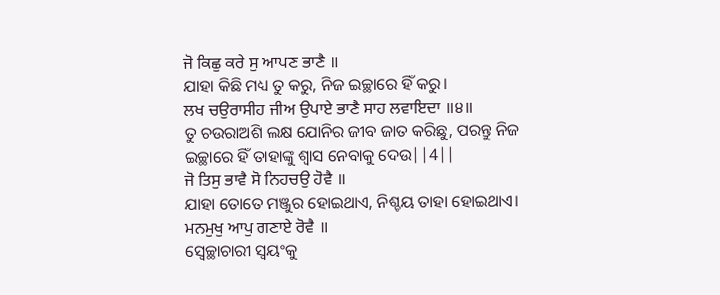ਜੋ ਕਿਛੁ ਕਰੇ ਸੁ ਆਪਣ ਭਾਣੈ ॥
ଯାହା କିଛି ମଧ୍ୟ ତୁ କରୁ, ନିଜ ଇଚ୍ଛାରେ ହିଁ କରୁ।
ਲਖ ਚਉਰਾਸੀਹ ਜੀਅ ਉਪਾਏ ਭਾਣੈ ਸਾਹ ਲਵਾਇਦਾ ॥੪॥
ତୁ ଚଉରାଅଶି ଲକ୍ଷ ଯୋନିର ଜୀବ ଜାତ କରିଛୁ, ପରନ୍ତୁ ନିଜ ଇଚ୍ଛାରେ ହିଁ ତାହାଙ୍କୁ ଶ୍ଵାସ ନେବାକୁ ଦେଉ||4||
ਜੋ ਤਿਸੁ ਭਾਵੈ ਸੋ ਨਿਹਚਉ ਹੋਵੈ ॥
ଯାହା ତୋତେ ମଞ୍ଜୁର ହୋଇଥାଏ, ନିଶ୍ଚୟ ତାହା ହୋଇଥାଏ।
ਮਨਮੁਖੁ ਆਪੁ ਗਣਾਏ ਰੋਵੈ ॥
ସ୍ଵେଚ୍ଛାଚାରୀ ସ୍ଵୟଂକୁ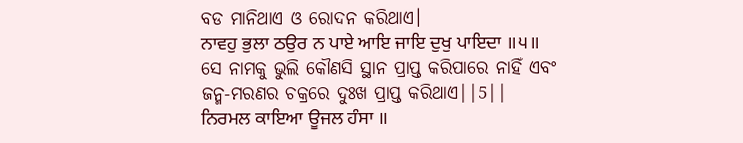ବଡ ମାନିଥାଏ ଓ ରୋଦନ କରିଥାଏ।
ਨਾਵਹੁ ਭੁਲਾ ਠਉਰ ਨ ਪਾਏ ਆਇ ਜਾਇ ਦੁਖੁ ਪਾਇਦਾ ॥੫॥
ସେ ନାମକୁ ଭୁଲି କୌଣସି ସ୍ଥାନ ପ୍ରାପ୍ତ କରିପାରେ ନାହିଁ ଏବଂ ଜନ୍ମ-ମରଣର ଚକ୍ରରେ ଦୁଃଖ ପ୍ରାପ୍ତ କରିଥାଏ||5||
ਨਿਰਮਲ ਕਾਇਆ ਊਜਲ ਹੰਸਾ ॥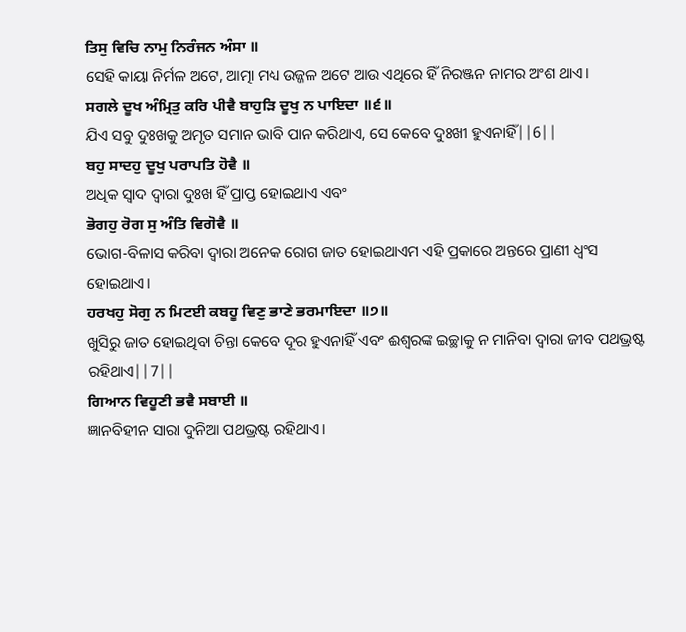ਤਿਸੁ ਵਿਚਿ ਨਾਮੁ ਨਿਰੰਜਨ ਅੰਸਾ ॥
ସେହି କାୟା ନିର୍ମଳ ଅଟେ, ଆତ୍ମା ମଧ୍ୟ ଉଜ୍ଜଳ ଅଟେ ଆଉ ଏଥିରେ ହିଁ ନିରଞ୍ଜନ ନାମର ଅଂଶ ଥାଏ।
ਸਗਲੇ ਦੂਖ ਅੰਮ੍ਰਿਤੁ ਕਰਿ ਪੀਵੈ ਬਾਹੁੜਿ ਦੂਖੁ ਨ ਪਾਇਦਾ ॥੬॥
ଯିଏ ସବୁ ଦୁଃଖକୁ ଅମୃତ ସମାନ ଭାବି ପାନ କରିଥାଏ, ସେ କେବେ ଦୁଃଖୀ ହୁଏନାହିଁ||6||
ਬਹੁ ਸਾਦਹੁ ਦੂਖੁ ਪਰਾਪਤਿ ਹੋਵੈ ॥
ଅଧିକ ସ୍ଵାଦ ଦ୍ଵାରା ଦୁଃଖ ହିଁ ପ୍ରାପ୍ତ ହୋଇଥାଏ ଏବଂ
ਭੋਗਹੁ ਰੋਗ ਸੁ ਅੰਤਿ ਵਿਗੋਵੈ ॥
ଭୋଗ-ବିଳାସ କରିବା ଦ୍ଵାରା ଅନେକ ରୋଗ ଜାତ ହୋଇଥାଏମ ଏହି ପ୍ରକାରେ ଅନ୍ତରେ ପ୍ରାଣୀ ଧ୍ଵଂସ ହୋଇଥାଏ।
ਹਰਖਹੁ ਸੋਗੁ ਨ ਮਿਟਈ ਕਬਹੂ ਵਿਣੁ ਭਾਣੇ ਭਰਮਾਇਦਾ ॥੭॥
ଖୁସିରୁ ଜାତ ହୋଇଥିବା ଚିନ୍ତା କେବେ ଦୂର ହୁଏନାହିଁ ଏବଂ ଈଶ୍ଵରଙ୍କ ଇଚ୍ଛାକୁ ନ ମାନିବା ଦ୍ଵାରା ଜୀବ ପଥଭ୍ରଷ୍ଟ ରହିଥାଏ||7||
ਗਿਆਨ ਵਿਹੂਣੀ ਭਵੈ ਸਬਾਈ ॥
ଜ୍ଞାନବିହୀନ ସାରା ଦୁନିଆ ପଥଭ୍ରଷ୍ଟ ରହିଥାଏ।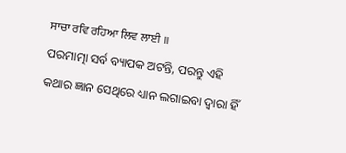ਸਾਚਾ ਰਵਿ ਰਹਿਆ ਲਿਵ ਲਾਈ ॥
ପରମାତ୍ମା ସର୍ବ ବ୍ୟାପକ ଅଟନ୍ତି, ପରନ୍ତୁ ଏହି କଥାର ଜ୍ଞାନ ସେଥିରେ ଧ୍ୟାନ ଲଗାଇବା ଦ୍ଵାରା ହିଁ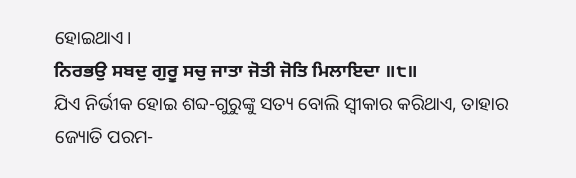ହୋଇଥାଏ।
ਨਿਰਭਉ ਸਬਦੁ ਗੁਰੂ ਸਚੁ ਜਾਤਾ ਜੋਤੀ ਜੋਤਿ ਮਿਲਾਇਦਾ ॥੮॥
ଯିଏ ନିର୍ଭୀକ ହୋଇ ଶବ୍ଦ-ଗୁରୁଙ୍କୁ ସତ୍ୟ ବୋଲି ସ୍ଵୀକାର କରିଥାଏ, ତାହାର ଜ୍ୟୋତି ପରମ-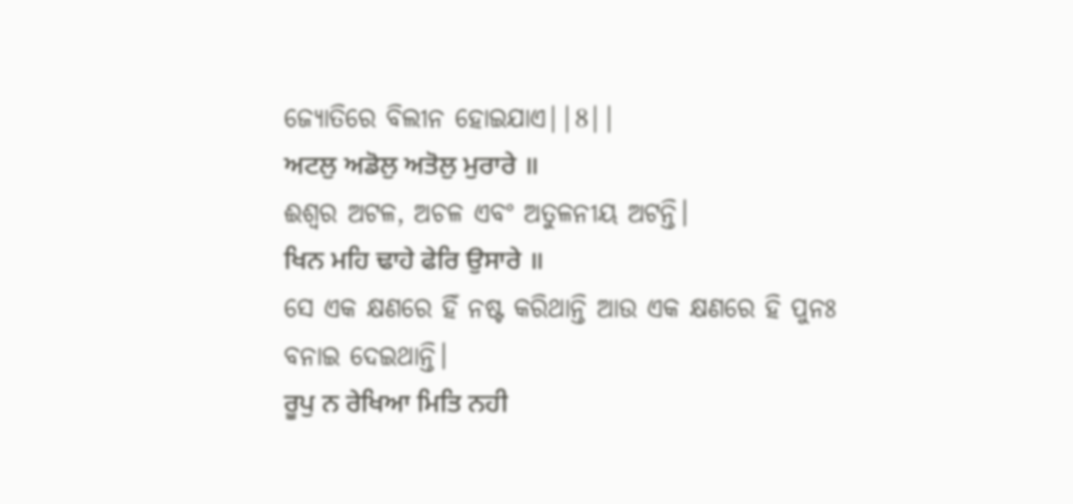ଜ୍ୟୋତିରେ ବିଲୀନ ହୋଇଯାଏ||8||
ਅਟਲੁ ਅਡੋਲੁ ਅਤੋਲੁ ਮੁਰਾਰੇ ॥
ଈଶ୍ଵର ଅଟଳ, ଅଚଳ ଏବଂ ଅତୁଳନୀୟ ଅଟନ୍ତି।
ਖਿਨ ਮਹਿ ਢਾਹੇ ਫੇਰਿ ਉਸਾਰੇ ॥
ସେ ଏକ କ୍ଷଣରେ ହିଁ ନଷ୍ଟ କରିଥାନ୍ତି ଆଉ ଏକ କ୍ଷଣରେ ହି ପୁନଃ ବନାଇ ଦେଇଥାନ୍ତି।
ਰੂਪੁ ਨ ਰੇਖਿਆ ਮਿਤਿ ਨਹੀ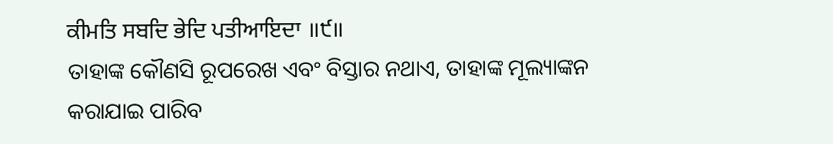ਕੀਮਤਿ ਸਬਦਿ ਭੇਦਿ ਪਤੀਆਇਦਾ ॥੯॥
ତାହାଙ୍କ କୌଣସି ରୂପରେଖ ଏବଂ ବିସ୍ତାର ନଥାଏ, ତାହାଙ୍କ ମୂଲ୍ୟାଙ୍କନ କରାଯାଇ ପାରିବ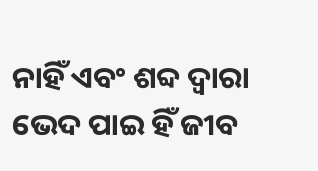ନାହିଁ ଏବଂ ଶବ୍ଦ ଦ୍ଵାରା ଭେଦ ପାଇ ହିଁ ଜୀବ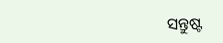ସନ୍ତୁଷ୍ଟ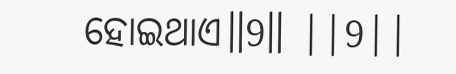ହୋଇଥାଏ॥9॥ ||9||